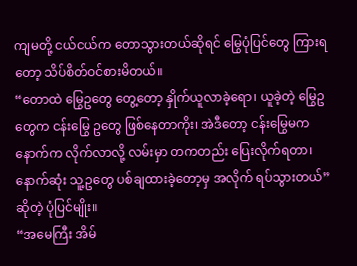ကျမတို့ ငယ်ငယ်က တောသွားတယ်ဆိုရင် မြွေပုံပြင်တွေ ကြားရတော့ သိပ်စိတ်ဝင်စားမိတယ်။
“တောထဲ မြွေဥတွေ တွေ့တော့ နှိုက်ယူလာခဲ့ရော၊ ယူခဲ့တဲ့ မြွေဥတွေက ငန်းမြွေ ဥတွေ ဖြစ်နေတာကိုး၊ အဲဒီတော့ ငန်းမြွေမက နောက်က လိုက်လာလို့ လမ်းမှာ တကတည်း ပြေးလိုက်ရတာ၊ နောက်ဆုံး သူ့ဥတွေ ပစ်ချထားခဲ့တော့မှ အလိုက် ရပ်သွားတယ်” ဆိုတဲ့ ပုံပြင်မျိုး။
“အမေကြီး အိမ်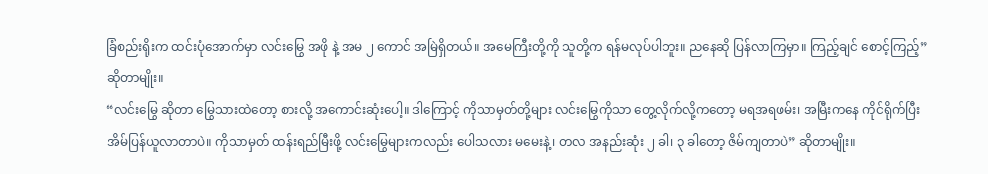ခြံစည်းရိုးက ထင်းပုံအောက်မှာ လင်းမြွေ အဖို နဲ့ အမ ၂ ကောင် အမြဲရှိတယ်။ အမေကြီးတို့ကို သူတို့က ရန်မလုပ်ပါဘူး။ ညနေဆို ပြန်လာကြမှာ။ ကြည့်ချင် စောင့်ကြည့်” ဆိုတာမျိုး။
“လင်းမြွေ ဆိုတာ မြွေသားထဲတော့ စားလို့ အကောင်းဆုံးပေါ့။ ဒါကြောင့် ကိုသာမှတ်တို့များ လင်းမြွေကိုသာ တွေ့လိုက်လို့ကတော့ မရအရဖမ်း၊ အမြီးကနေ ကိုင်ရိုက်ပြီး အိမ်ပြန်ယူလာတာပဲ။ ကိုသာမှတ် ထန်းရည်မြီးဖို့ လင်းမြွေများကလည်း ပေါသလား မမေးနဲ့၊ တလ အနည်းဆုံး ၂ ခါ၊ ၃ ခါတော့ ဇိမ်ကျတာပဲ” ဆိုတာမျိုး။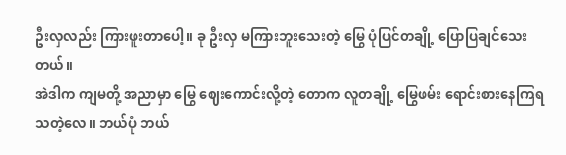ဦးလှလည်း ကြားဖူးတာပေါ့။ ခု ဦးလှ မကြားဘူးသေးတဲ့ မြွေ ပုံပြင်တချို့ ပြောပြချင်သေးတယ်။
အဲဒါက ကျမတို့ အညာမှာ မြွေ ဈေးကောင်းလို့တဲ့ တောက လူတချို့ မြွေဖမ်း ရောင်းစားနေကြရသတဲ့လေ။ ဘယ်ပုံ ဘယ်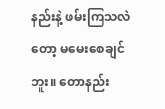နည်းနဲ့ ဖမ်းကြသလဲတော့ မမေးစေချင်ဘူး။ တောနည်း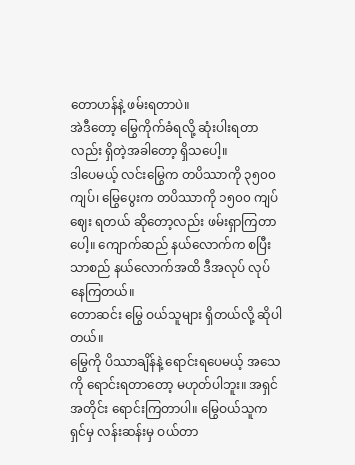တောဟန်နဲ့ ဖမ်းရတာပဲ။
အဲဒီတော့ မြွေကိုက်ခံရလို့ ဆုံးပါးရတာလည်း ရှိတဲ့အခါတော့ ရှိသပေါ့။
ဒါပေမယ့် လင်းမြွေက တပိဿာကို ၃၅၀၀ ကျပ်၊ မြွေပွေးက တပိဿာကို ၁၅၀၀ ကျပ်ဈေး ရတယ် ဆိုတော့လည်း ဖမ်းရှာကြတာပေါ့။ ကျောက်ဆည် နယ်လောက်က စပြီး သာစည် နယ်လောက်အထိ ဒီအလုပ် လုပ်နေကြတယ်။
တောဆင်း မြွေ ဝယ်သူများ ရှိတယ်လို့ ဆိုပါတယ်။
မြွေကို ပိဿာချိန်နဲ့ ရောင်းရပေမယ့် အသေကို ရောင်းရတာတော့ မဟုတ်ပါဘူး။ အရှင် အတိုင်း ရောင်းကြတာပါ။ မြွေဝယ်သူက ရှင်မှ လန်းဆန်းမှ ဝယ်တာ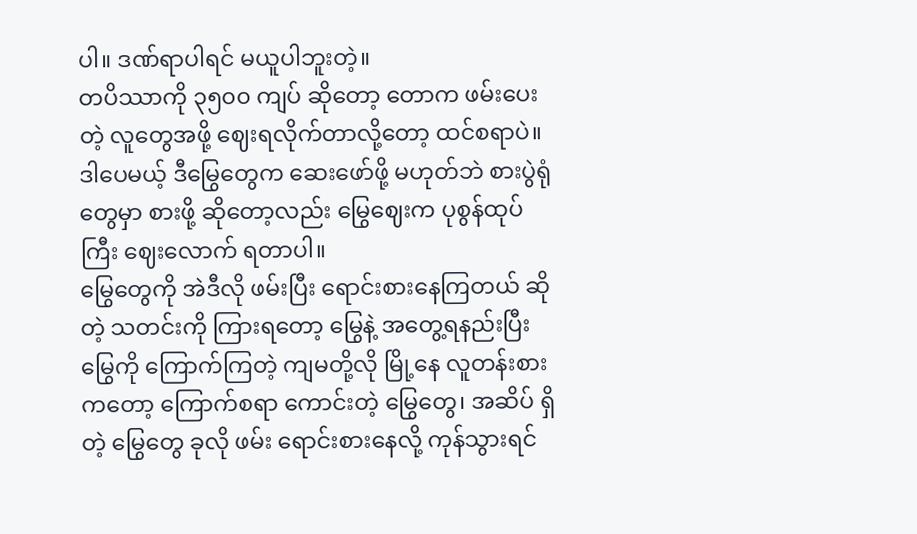ပါ။ ဒဏ်ရာပါရင် မယူပါဘူးတဲ့။
တပိဿာကို ၃၅၀၀ ကျပ် ဆိုတော့ တောက ဖမ်းပေးတဲ့ လူတွေအဖို့ ဈေးရလိုက်တာလို့တော့ ထင်စရာပဲ။ ဒါပေမယ့် ဒီမြွေတွေက ဆေးဖော်ဖို့ မဟုတ်ဘဲ စားပွဲရုံတွေမှာ စားဖို့ ဆိုတော့လည်း မြွေဈေးက ပုစွန်ထုပ်ကြီး ဈေးလောက် ရတာပါ။
မြွေတွေကို အဲဒီလို ဖမ်းပြီး ရောင်းစားနေကြတယ် ဆိုတဲ့ သတင်းကို ကြားရတော့ မြွေနဲ့ အတွေ့ရနည်းပြီး မြွေကို ကြောက်ကြတဲ့ ကျမတို့လို မြို့နေ လူတန်းစားကတော့ ကြောက်စရာ ကောင်းတဲ့ မြွေတွေ၊ အဆိပ် ရှိတဲ့ မြွေတွေ ခုလို ဖမ်း ရောင်းစားနေလို့ ကုန်သွားရင်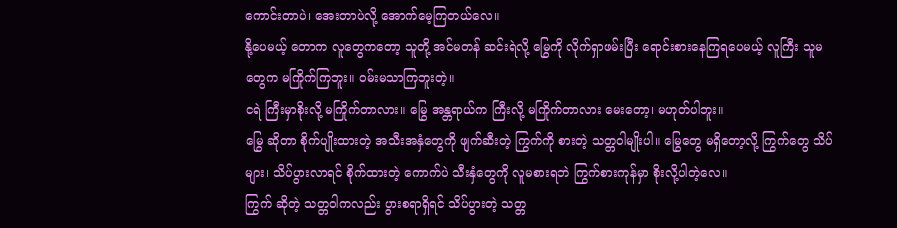ကောင်းတာပဲ၊ အေးတာပဲလို့ အောက်မေ့ကြတယ်လေ။
နို့ပေမယ့် တောက လူတွေကတော့ သူတို့ အင်မတန် ဆင်းရဲလို့ မြွေကို လိုက်ရှာဖမ်းပြီး ရောင်းစားနေကြရပေမယ့် လူကြီး သူမတွေက မကြိုက်ကြဘူး။ ဝမ်းမသာကြဘူးတဲ့။
ငရဲ ကြီးမှာစိုးလို့ မကြိုက်တာလား။ မြွေ အန္တရာယ်က ကြီးလို့ မကြိုက်တာလား မေးတော့၊ မဟုတ်ပါဘူး။
မြွေ ဆိုတာ စိုက်ပျိုးထားတဲ့ အသီးအနှံတွေကို ဖျက်ဆီးတဲ့ ကြွက်ကို စားတဲ့ သတ္တဝါမျိုးပါ။ မြွေတွေ မရှိတော့လို့ ကြွက်တွေ သိပ်များ၊ သိပ်ပွားလာရင် စိုက်ထားတဲ့ ကောက်ပဲ သီးနှံတွေကို လူမစားရဘဲ ကြွက်စားကုန်မှာ စိုးလို့ပါတဲ့လေ။
ကြွက် ဆိုတဲ့ သတ္တဝါကလည်း ပွားစရာရှိရင် သိပ်ပွားတဲ့ သတ္တ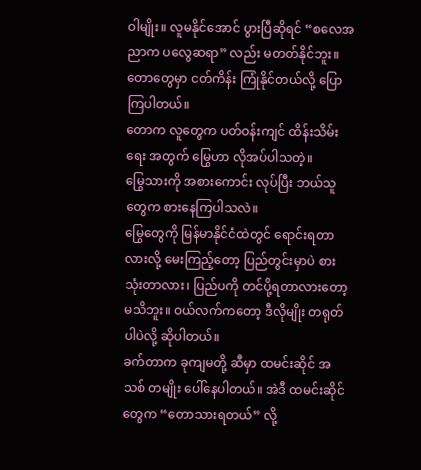ဝါမျိုး။ လူမနိုင်အောင် ပွားပြီဆိုရင် “စလေအညာက ပလွေဆရာ” လည်း မတတ်နိုင်ဘူး။ တောတွေမှာ ငတ်ကိန်း ကြုံနိုင်တယ်လို့ ပြောကြပါတယ်။
တောက လူတွေက ပတ်ဝန်းကျင် ထိန်းသိမ်းရေး အတွက် မြွေဟာ လိုအပ်ပါသတဲ့။
မြွေသားကို အစားကောင်း လုပ်ပြီး ဘယ်သူတွေက စားနေကြပါသလဲ။
မြွေတွေကို မြန်မာနိုင်ငံထဲတွင် ရောင်းရတာလားလို့ မေးကြည့်တော့ ပြည်တွင်းမှာပဲ စားသုံးတာလား၊ ပြည်ပကို တင်ပို့ရတာလားတော့ မသိဘူး။ ဝယ်လက်ကတော့ ဒီလိုမျိုး တရုတ်ပါပဲလို့ ဆိုပါတယ်။
ခက်တာက ခုကျမတို့ ဆီမှာ ထမင်းဆိုင် အသစ် တမျိုး ပေါ်နေပါတယ်။ အဲဒီ ထမင်းဆိုင်တွေက “တောသားရတယ်” လို့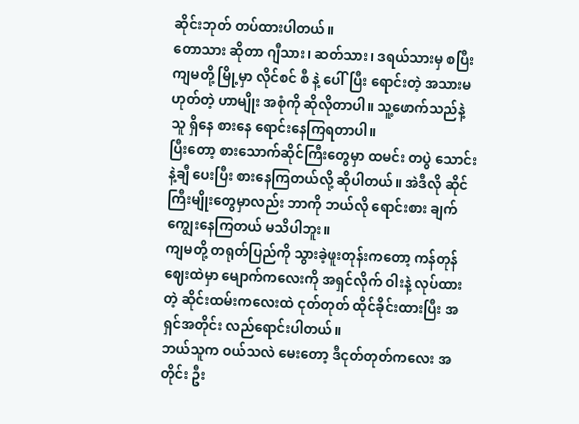ဆိုင်းဘုတ် တပ်ထားပါတယ်။
တောသား ဆိုတာ ဂျီသား၊ ဆတ်သား၊ ဒရယ်သားမှ စပြီး ကျမတို့ မြို့မှာ လိုင်စင် စီ နဲ့ ပေါ်ပြီး ရောင်းတဲ့ အသားမဟုတ်တဲ့ ဟာမျိုး အစုံကို ဆိုလိုတာပါ။ သူ့ဖောက်သည်နဲ့သူ ရှိနေ စားနေ ရောင်းနေကြရတာပါ။
ပြီးတော့ စားသောက်ဆိုင်ကြီးတွေမှာ ထမင်း တပွဲ သောင်းနဲ့ချီ ပေးပြီး စားနေကြတယ်လို့ ဆိုပါတယ်။ အဲဒီလို ဆိုင်ကြီးမျိုးတွေမှာလည်း ဘာကို ဘယ်လို ရောင်းစား ချက်ကျွေးနေကြတယ် မသိပါဘူး။
ကျမတို့ တရုတ်ပြည်ကို သွားခဲ့ဖူးတုန်းကတော့ ကန်တုန် ဈေးထဲမှာ မျောက်ကလေးကို အရှင်လိုက် ဝါးနဲ့ လုပ်ထားတဲ့ ဆိုင်းထမ်းကလေးထဲ ငုတ်တုတ် ထိုင်ခိုင်းထားပြီး အရှင်အတိုင်း လည်ရောင်းပါတယ်။
ဘယ်သူက ဝယ်သလဲ မေးတော့ ဒီငုတ်တုတ်ကလေး အတိုင်း ဦး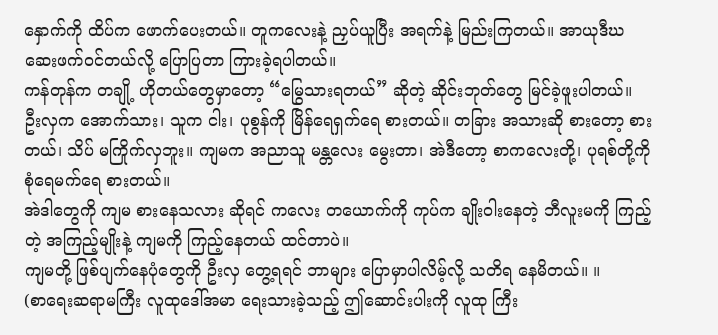နှောက်ကို ထိပ်က ဖောက်ပေးတယ်။ တူကလေးနဲ့ ညှပ်ယူပြီး အရက်နဲ့ မြည်းကြတယ်။ အာယုဒီဃ ဆေးဖက်ဝင်တယ်လို့ ပြောပြတာ ကြားခဲ့ရပါတယ်။
ကန်တုန်က တချို့ ဟိုတယ်တွေမှာတော့ “မြွေသားရတယ်” ဆိုတဲ့ ဆိုင်းဘုတ်တွေ မြင်ခဲ့ဖူးပါတယ်။
ဦးလှက အောက်သား၊ သူက ငါး၊ ပုစွန်ကို မြိန်ရေရှက်ရေ စားတယ်။ တခြား အသားဆို စားတော့ စားတယ်၊ သိပ် မကြိုက်လှဘူး။ ကျမက အညာသူ မန္တလေး မွေးတာ၊ အဲဒီတော့ စာကလေးတို့၊ ပုရစ်တို့ကို စုံရေမက်ရေ စားတယ်။
အဲဒါတွေကို ကျမ စားနေသလား ဆိုရင် ကလေး တယောက်ကို ကုပ်က ချိုးဝါးနေတဲ့ ဘီလူးမကို ကြည့်တဲ့ အကြည့်မျိုးနဲ့ ကျမကို ကြည့်နေတယ် ထင်တာပဲ။
ကျမတို့ ဖြစ်ပျက်နေပုံတွေကို ဦးလှ တွေ့ရရင် ဘာများ ပြောမှာပါလိမ့်လို့ သတိရ နေမိတယ်။ ။
(စာရေးဆရာမကြီး လူထုဒေါ်အမာ ရေးသားခဲ့သည့် ဤဆောင်းပါးကို လူထု ကြီး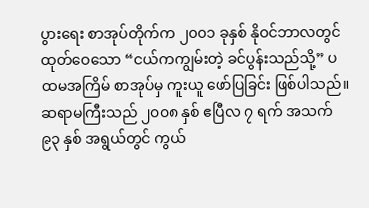ပွားရေး စာအုပ်တိုက်က ၂၀၀၁ ခုနှစ် နိုဝင်ဘာလတွင် ထုတ်ဝေသော “ငယ်ကကျွမ်းတဲ့ ခင်ပွန်းသည်သို့” ပထမအကြိမ် စာအုပ်မှ ကူးယူ ဖော်ပြခြင်း ဖြစ်ပါသည်။ ဆရာမကြီးသည် ၂၀၀၈ နှစ် ဧပြီလ ၇ ရက် အသက် ၉၃ နှစ် အရွယ်တွင် ကွယ်